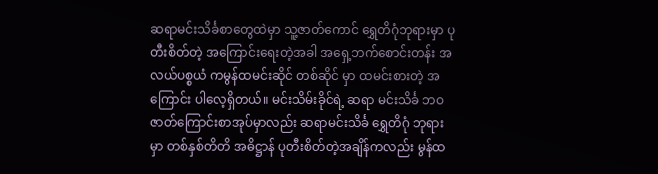ဆရာမင်းသိင်္ခစာတွေထဲမှာ သူ့ဇာတ်ကောင် ရွှေတိဂုံဘုရားမှာ ပုတီးစိတ်တဲ့ အကြောင်းရေးတဲ့အခါ အရှေ့ဘက်စောင်းတန်း အလယ်ပစ္စယံ ကမွန်ထမင်းဆိုင် တစ်ဆိုင် မှာ ထမင်းစားတဲ့ အကြောင်း ပါလေ့ရှိတယ်။ မင်းသိမ်းခိုင်ရဲ့ ဆရာ မင်းသိင်္ခ ဘဝဇာတ်ကြောင်းစာအုပ်မှာလည်း ဆရာမင်းသိင်္ခ ရွှေတိဂုံ ဘုရား မှာ တစ်နှစ်တိတိ အဓိဋ္ဌာန် ပုတီးစိတ်တဲ့အချိန်ကလည်း မွန်ထ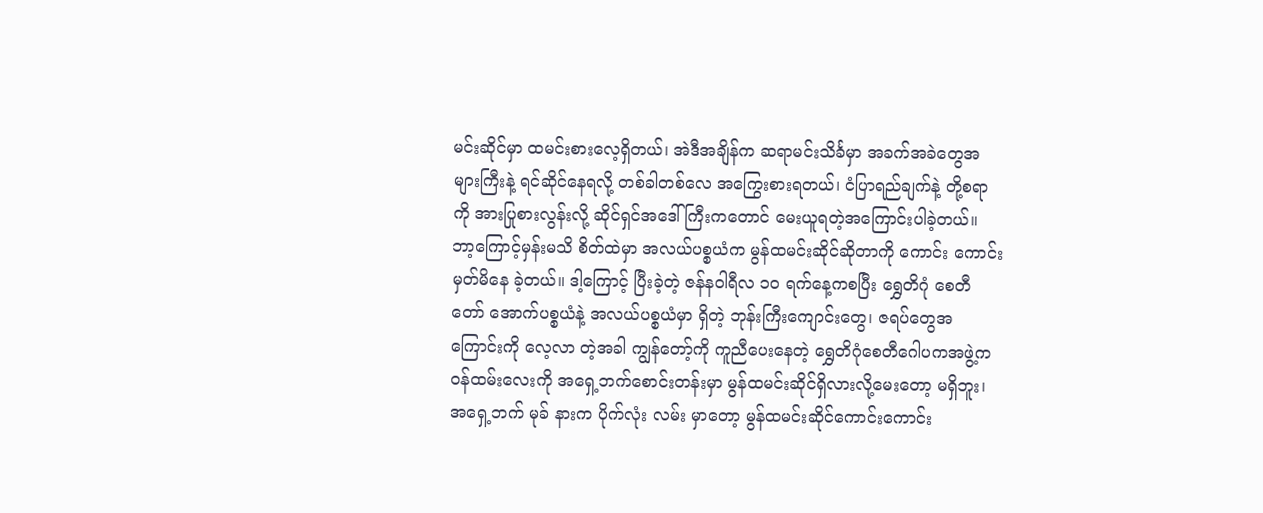မင်းဆိုင်မှာ ထမင်းစားလေ့ရှိတယ်၊ အဲဒီအချိန်က ဆရာမင်းသိင်္ခမှာ အခက်အခဲတွေအများကြီးနဲ့ ရင်ဆိုင်နေရလို့ တစ်ခါတစ်လေ အကြွေးစားရတယ်၊ ငံပြာရည်ချက်နဲ့ တို့စရာကို အားပြုစားလွန်းလို့ ဆိုင်ရှင်အဒေါ်ကြီးကတောင် မေးယူရတဲ့အကြောင်းပါခဲ့တယ်။
ဘာ့ကြောင့်မှန်းမသိ စိတ်ထဲမှာ အလယ်ပစ္စယံက မွန်ထမင်းဆိုင်ဆိုတာကို ကောင်း ကောင်းမှတ်မိနေ ခဲ့တယ်။ ဒါ့ကြောင့် ပြီးခဲ့တဲ့ ဇန်နဝါရီလ ၁၀ ရက်နေ့ကစပြီး ရွှေတိဂုံ စေတီတော် အောက်ပစ္စယံနဲ့ အလယ်ပစ္စယံမှာ ရှိတဲ့ ဘုန်းကြီးကျောင်းတွေ၊ ဇရပ်တွေအကြောင်းကို လေ့လာ တဲ့အခါ ကျွန်တော့်ကို ကူညီပေးနေတဲ့ ရွှေတိဂုံစေတီဂေါပကအဖွဲ့က ဝန်ထမ်းလေးကို အရှေ့ဘက်စောင်းတန်းမှာ မွန်ထမင်းဆိုင်ရှိလားလို့မေးတော့ မရှိဘူး၊ အရှေ့ဘက် မုခ် နားက ပိုက်လုံး လမ်း မှာတော့ မွန်ထမင်းဆိုင်ကောင်းကောင်း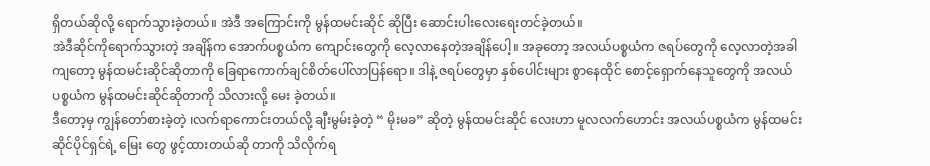ရှိတယ်ဆိုလို့ ရောက်သွားခဲ့တယ်။ အဲဒီ အကြောင်းကို မွန်ထမင်းဆိုင် ဆိုပြီး ဆောင်းပါးလေးရေးတင်ခဲ့တယ်။
အဲဒီဆိုင်ကိုရောက်သွားတဲ့ အချိန်က အောက်ပစ္စယံက ကျောင်းတွေကို လေ့လာနေတဲ့အချိန်ပေါ့။ အခုတော့ အလယ်ပစ္စယံက ဇရပ်တွေကို လေ့လာတဲ့အခါကျတော့ မွန်ထမင်းဆိုင်ဆိုတာကို ခြေရာကောက်ချင်စိတ်ပေါ်လာပြန်ရော။ ဒါနဲ့ ဇရပ်တွေမှာ နှစ်ပေါင်းများ စွာနေထိုင် စောင့်ရှောက်နေသူတွေကို အလယ်ပစ္စယံက မွန်ထမင်းဆိုင်ဆိုတာကို သိလားလို့ မေး ခဲ့တယ်။
ဒီတော့မှ ကျွန်တော်စားခဲ့တဲ့ ၊လက်ရာကောင်းတယ်လို့ ချီးမွမ်းခဲ့တဲ့ “ မိုးမခ” ဆိုတဲ့ မွန်ထမင်းဆိုင် လေးဟာ မူလလက်ဟောင်း အလယ်ပစ္စယံက မွန်ထမင်းဆိုင်ပိုင်ရှင်ရဲ့ မြေး တွေ ဖွင့်ထားတယ်ဆို တာကို သိလိုက်ရ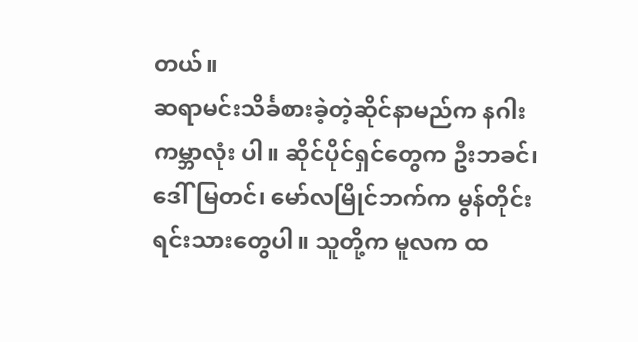တယ်။
ဆရာမင်းသိင်္ခစားခဲ့တဲ့ဆိုင်နာမည်က နဂါး ကမ္ဘာလုံး ပါ။ ဆိုင်ပိုင်ရှင်တွေက ဦးဘခင်၊ ဒေါ်မြတင်၊ မော်လမြိုင်ဘက်က မွန်တိုင်းရင်းသားတွေပါ။ သူတို့က မူလက ထ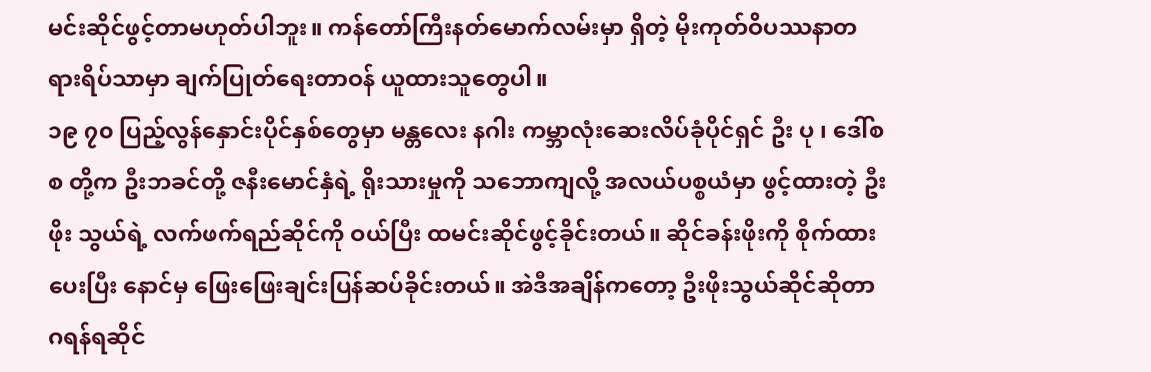မင်းဆိုင်ဖွင့်တာမဟုတ်ပါဘူး။ ကန်တော်ကြီးနတ်မောက်လမ်းမှာ ရှိတဲ့ မိုးကုတ်ဝိပဿနာတရားရိပ်သာမှာ ချက်ပြုတ်ရေးတာဝန် ယူထားသူတွေပါ။
၁၉ ၇၀ ပြည့်လွန်နှောင်းပိုင်နှစ်တွေမှာ မန္တလေး နဂါး ကမ္ဘာလုံးဆေးလိပ်ခုံပိုင်ရှင် ဦး ပု ၊ ဒေါ်စစ တို့က ဦးဘခင်တို့ ဇနီးမောင်နှံရဲ့ ရိုးသားမှုကို သဘောကျလို့ အလယ်ပစ္စယံမှာ ဖွင့်ထားတဲ့ ဦးဖိုး သွယ်ရဲ့ လက်ဖက်ရည်ဆိုင်ကို ဝယ်ပြီး ထမင်းဆိုင်ဖွင့်ခိုင်းတယ်။ ဆိုင်ခန်းဖိုးကို စိုက်ထားပေးပြီး နောင်မှ ဖြေးဖြေးချင်းပြန်ဆပ်ခိုင်းတယ်။ အဲဒီအချိန်ကတော့ ဦးဖိုးသွယ်ဆိုင်ဆိုတာ ဂရန်ရဆိုင်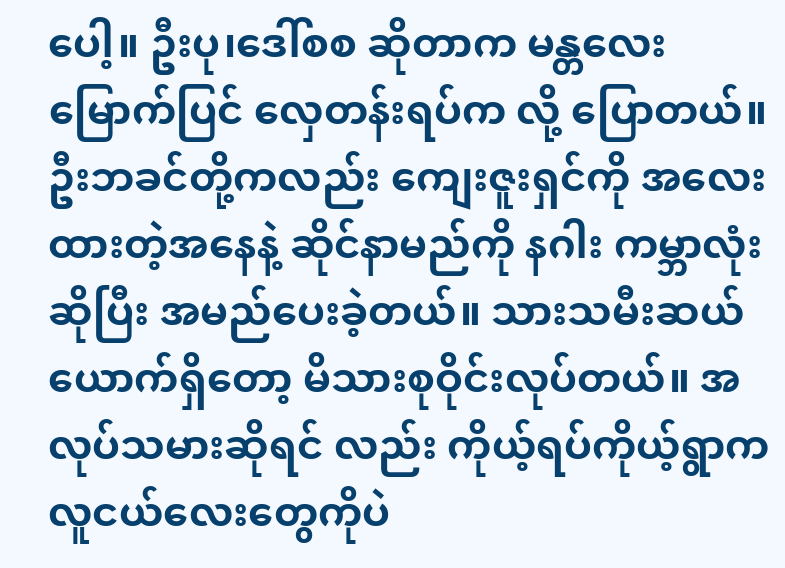ပေါ့။ ဦးပု၊ဒေါ်စစ ဆိုတာက မန္တလေး မြောက်ပြင် လှေတန်းရပ်က လို့ ပြောတယ်။
ဦးဘခင်တို့ကလည်း ကျေးဇူးရှင်ကို အလေးထားတဲ့အနေနဲ့ ဆိုင်နာမည်ကို နဂါး ကမ္ဘာလုံး ဆိုပြီး အမည်ပေးခဲ့တယ်။ သားသမီးဆယ်ယောက်ရှိတော့ မိသားစုဝိုင်းလုပ်တယ်။ အလုပ်သမားဆိုရင် လည်း ကိုယ့်ရပ်ကိုယ့်ရွာက လူငယ်လေးတွေကိုပဲ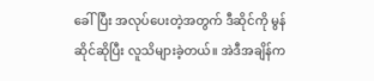ခေါ်ပြီး အလုပ်ပေးတဲ့အတွက် ဒီဆိုင်ကို မွန် ဆိုင်ဆိုပြီး လူသိများခဲ့တယ်။ အဲဒီအချိန်က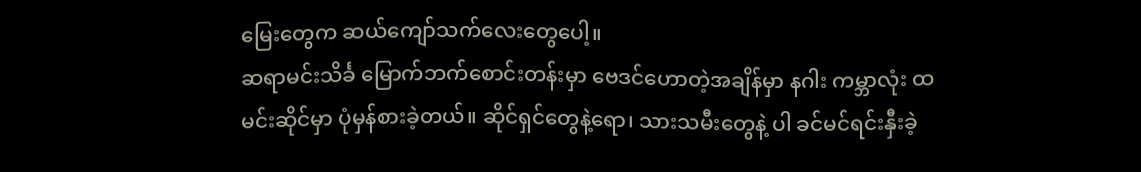မြေးတွေက ဆယ်ကျော်သက်လေးတွေပေါ့။
ဆရာမင်းသိင်္ခ မြောက်ဘက်စောင်းတန်းမှာ ဗေဒင်ဟောတဲ့အချိန်မှာ နဂါး ကမ္ဘာလုံး ထမင်းဆိုင်မှာ ပုံမှန်စားခဲ့တယ်။ ဆိုင်ရှင်တွေနဲ့ရော၊ သားသမီးတွေနဲ့ ပါ ခင်မင်ရင်းနှီးခဲ့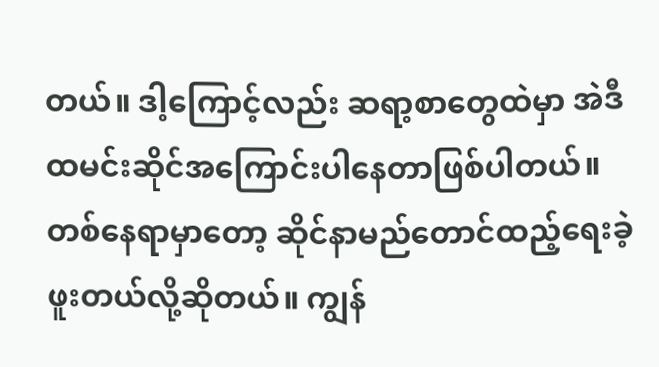တယ်။ ဒါ့ကြောင့်လည်း ဆရာ့စာတွေထဲမှာ အဲဒီထမင်းဆိုင်အကြောင်းပါနေတာဖြစ်ပါတယ်။ တစ်နေရာမှာတော့ ဆိုင်နာမည်တောင်ထည့်ရေးခဲ့ဖူးတယ်လို့ဆိုတယ်။ ကျွန်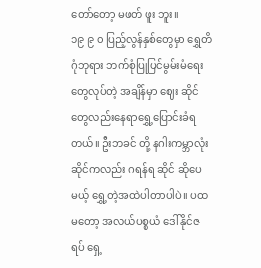တော်တော့ မဖတ် ဖူး ဘူး။
၁၉ ၉ ၀ ပြည့်လွန်နှစ်တွေမှာ ရွှေတိဂုံဘုရား ဘက်စုံပြုပြင်မွမ်းမံရေးတွေလုပ်တဲ့ အချိန်မှာ ဈေး ဆိုင်တွေလည်းနေရာရွှေ့ပြောင်းခံရတယ်။ ဦးဘခင် တို့ နဂါးကမ္ဘာလုံး ဆိုင်ကလည်း ဂရန်ရ ဆိုင် ဆိုပေမယ့် ရွှေ့တဲ့အထဲပါတာပါပဲ။ ပထမတော့ အလယ်ပစ္စယံ ဒေါ်နိုင်ဇရပ် ရှေ့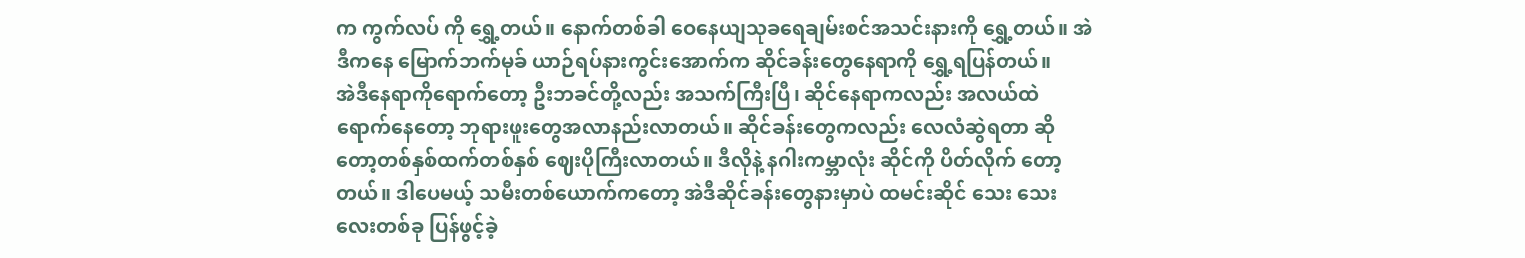က ကွက်လပ် ကို ရွှေ့တယ်။ နောက်တစ်ခါ ဝေနေယျသုခရေချမ်းစင်အသင်းနားကို ရွှေ့တယ်။ အဲဒီကနေ မြောက်ဘက်မုခ် ယာဉ်ရပ်နားကွင်းအောက်က ဆိုင်ခန်းတွေနေရာကို ရွှေ့ရပြန်တယ်။
အဲဒီနေရာကိုရောက်တော့ ဦးဘခင်တို့လည်း အသက်ကြီးပြီ၊ ဆိုင်နေရာကလည်း အလယ်ထဲ ရောက်နေတော့ ဘုရားဖူးတွေအလာနည်းလာတယ်။ ဆိုင်ခန်းတွေကလည်း လေလံဆွဲရတာ ဆို တော့တစ်နှစ်ထက်တစ်နှစ် ဈေးပိုကြီးလာတယ်။ ဒီလိုနဲ့ နဂါးကမ္ဘာလုံး ဆိုင်ကို ပိတ်လိုက် တော့တယ်။ ဒါပေမယ့် သမီးတစ်ယောက်ကတော့ အဲဒီဆိုင်ခန်းတွေနားမှာပဲ ထမင်းဆိုင် သေး သေးလေးတစ်ခု ပြန်ဖွင့်ခဲ့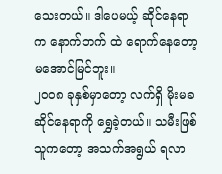သေးတယ်။ ဒါပေမယ့် ဆိုင်နေရာက နောက်ဘက် ထဲ ရောက်နေတော့ မအောင်မြင်ဘူး။
၂၀၀၈ ခုနှစ်မှာတော့ လက်ရှိ မိုးမခ ဆိုင်နေရာကို ရွှေခဲ့တယ်။ သမီးဖြစ်သူကတော့ အသက်အရွယ် ရလာ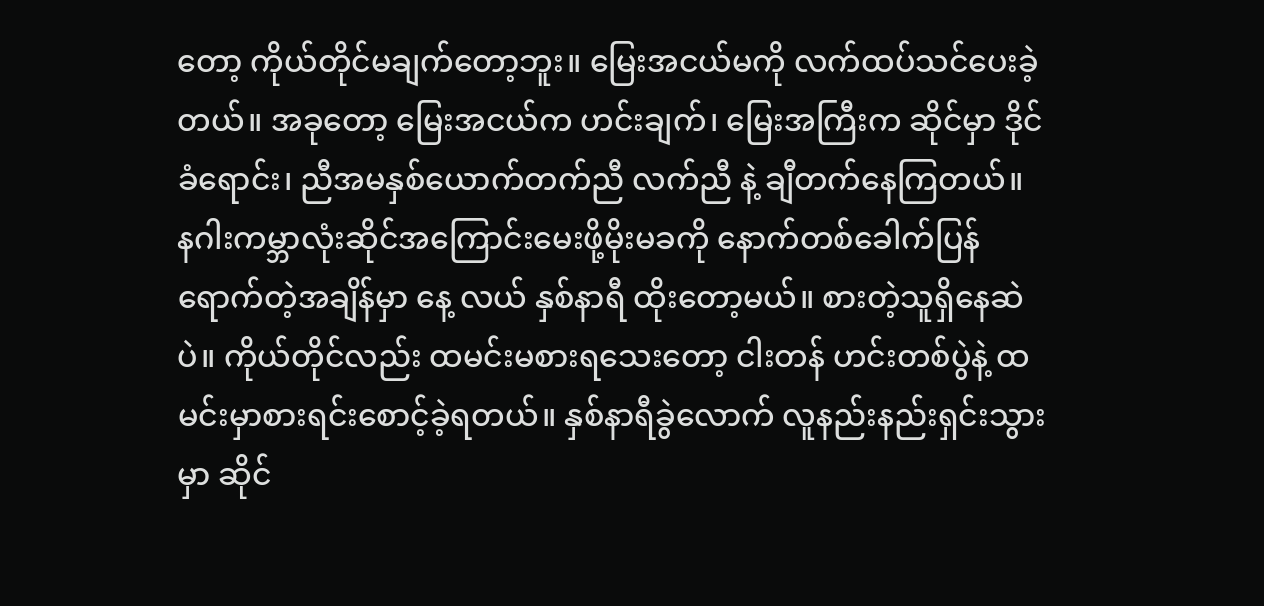တော့ ကိုယ်တိုင်မချက်တော့ဘူး။ မြေးအငယ်မကို လက်ထပ်သင်ပေးခဲ့တယ်။ အခုတော့ မြေးအငယ်က ဟင်းချက်၊ မြေးအကြီးက ဆိုင်မှာ ဒိုင်ခံရောင်း၊ ညီအမနှစ်ယောက်တက်ညီ လက်ညီ နဲ့ ချီတက်နေကြတယ်။
နဂါးကမ္ဘာလုံးဆိုင်အကြောင်းမေးဖို့မိုးမခကို နောက်တစ်ခေါက်ပြန်ရောက်တဲ့အချိန်မှာ နေ့ လယ် နှစ်နာရီ ထိုးတော့မယ်။ စားတဲ့သူရှိနေဆဲပဲ။ ကိုယ်တိုင်လည်း ထမင်းမစားရသေးတော့ ငါးတန် ဟင်းတစ်ပွဲနဲ့ ထမင်းမှာစားရင်းစောင့်ခဲ့ရတယ်။ နှစ်နာရီခွဲလောက် လူနည်းနည်းရှင်းသွားမှာ ဆိုင်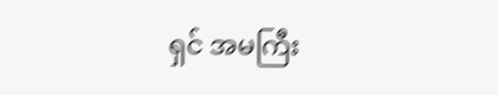ရှင် အမကြီး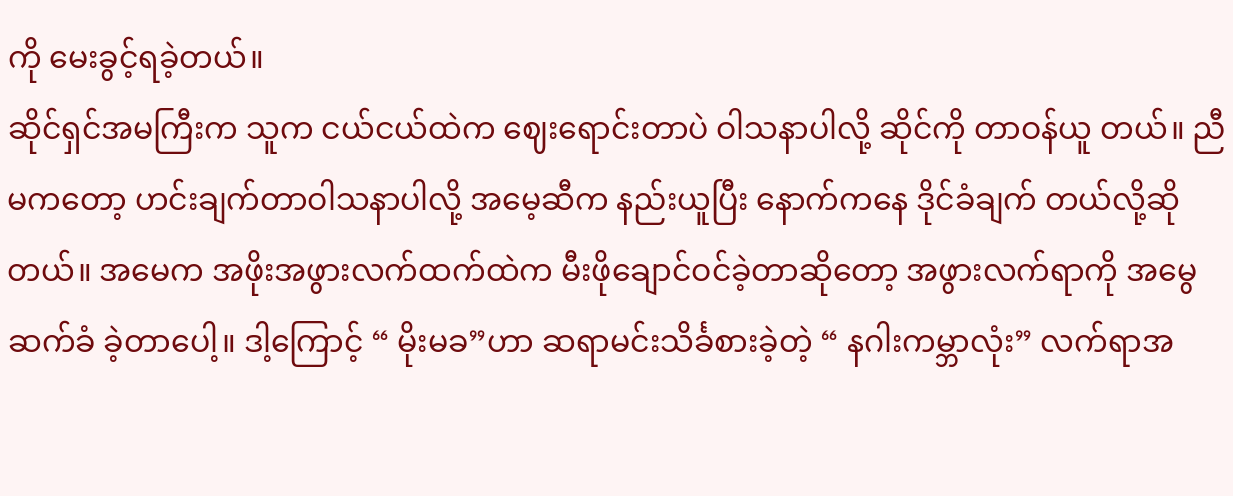ကို မေးခွင့်ရခဲ့တယ်။
ဆိုင်ရှင်အမကြီးက သူက ငယ်ငယ်ထဲက ဈေးရောင်းတာပဲ ဝါသနာပါလို့ ဆိုင်ကို တာဝန်ယူ တယ်။ ညီမကတော့ ဟင်းချက်တာဝါသနာပါလို့ အမေ့ဆီက နည်းယူပြီး နောက်ကနေ ဒိုင်ခံချက် တယ်လို့ဆိုတယ်။ အမေက အဖိုးအဖွားလက်ထက်ထဲက မီးဖိုချောင်ဝင်ခဲ့တာဆိုတော့ အဖွားလက်ရာကို အမွေဆက်ခံ ခဲ့တာပေါ့။ ဒါ့ကြောင့် “ မိုးမခ”ဟာ ဆရာမင်းသိင်္ခစားခဲ့တဲ့ “ နဂါးကမ္ဘာလုံး” လက်ရာအ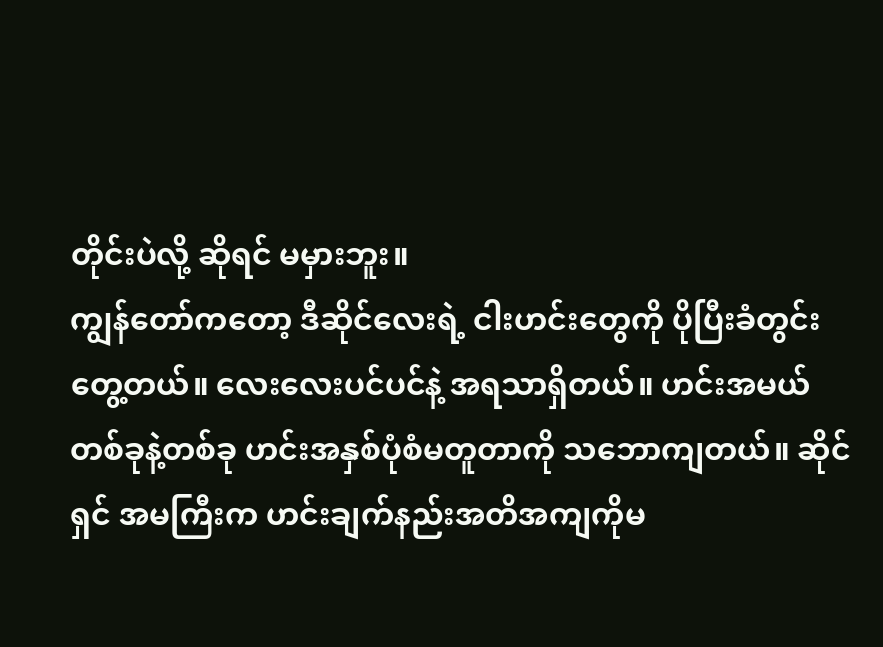တိုင်းပဲလို့ ဆိုရင် မမှားဘူး။
ကျွန်တော်ကတော့ ဒီဆိုင်လေးရဲ့ ငါးဟင်းတွေကို ပိုပြီးခံတွင်းတွေ့တယ်။ လေးလေးပင်ပင်နဲ့ အရသာရှိတယ်။ ဟင်းအမယ်တစ်ခုနဲ့တစ်ခု ဟင်းအနှစ်ပုံစံမတူတာကို သဘောကျတယ်။ ဆိုင်ရှင် အမကြီးက ဟင်းချက်နည်းအတိအကျကိုမ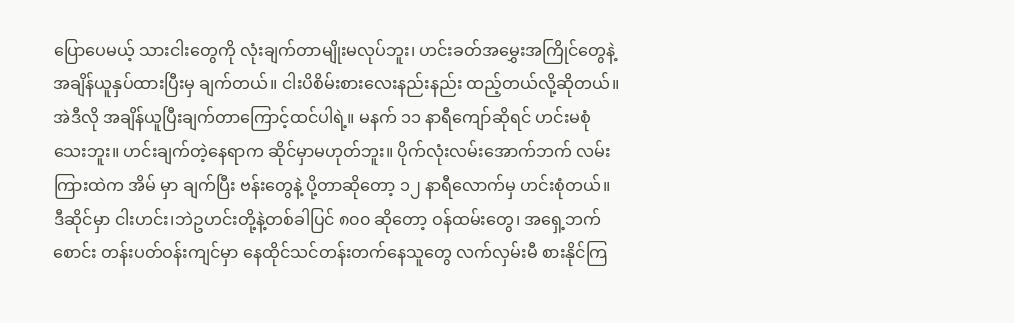ပြောပေမယ့် သားငါးတွေကို လုံးချက်တာမျိုးမလုပ်ဘူး၊ ဟင်းခတ်အမွှေးအကြိုင်တွေနဲ့ အချိန်ယူနှပ်ထားပြီးမှ ချက်တယ်။ ငါးပိစိမ်းစားလေးနည်းနည်း ထည့်တယ်လို့ဆိုတယ်။
အဲဒီလို အချိန်ယူပြီးချက်တာကြောင့်ထင်ပါရဲ့။ မနက် ၁၁ နာရီကျော်ဆိုရင် ဟင်းမစုံသေးဘူး။ ဟင်းချက်တဲ့နေရာက ဆိုင်မှာမဟုတ်ဘူး။ ပိုက်လုံးလမ်းအောက်ဘက် လမ်းကြားထဲက အိမ် မှာ ချက်ပြီး ဗန်းတွေနဲ့ ပို့တာဆိုတော့ ၁၂ နာရီလောက်မှ ဟင်းစုံတယ်။
ဒီဆိုင်မှာ ငါးဟင်း၊ဘဲဥဟင်းတို့နဲ့တစ်ခါပြင် ၈၀၀ ဆိုတော့ ဝန်ထမ်းတွေ၊ အရှေ့ဘက် စောင်း တန်းပတ်ဝန်းကျင်မှာ နေထိုင်သင်တန်းတက်နေသူတွေ လက်လှမ်းမီ စားနိုင်ကြ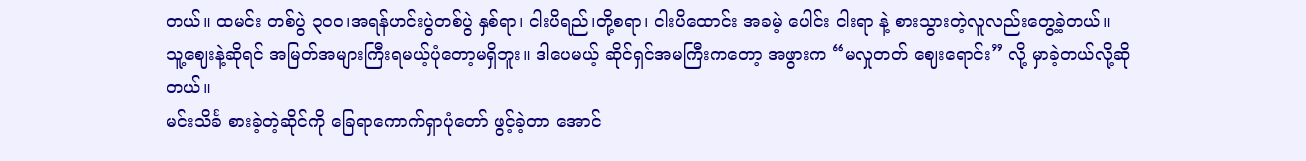တယ်။ ထမင်း တစ်ပွဲ ၃၀၀၊အရန်ဟင်းပွဲတစ်ပွဲ နှစ်ရာ၊ ငါးပိရည်၊တို့စရာ၊ ငါးပိထောင်း အခမဲ့ ပေါင်း ငါးရာ နဲ့ စားသွားတဲ့လူလည်းတွေ့ခဲ့တယ်။
သူ့ဈေးနဲ့ဆိုရင် အမြတ်အများကြီးရမယ့်ပုံတော့မရှိဘူး။ ဒါပေမယ့် ဆိုင်ရှင်အမကြီးကတော့ အဖွားက “မလှုတတ် ဈေးရောင်း” လို့ မှာခဲ့တယ်လို့ဆိုတယ်။
မင်းသိင်္ခ စားခဲ့တဲ့ဆိုင်ကို ခြေရာကောက်ရှာပုံတော် ဖွင့်ခဲ့တာ အောင်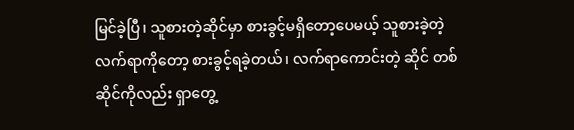မြင်ခဲ့ပြီ၊ သူစားတဲ့ဆိုင်မှာ စားခွင့်မရှိတော့ပေမယ့် သူစားခဲ့တဲ့ လက်ရာကိုတော့ စားခွင့်ရခဲ့တယ်၊ လက်ရာကောင်းတဲ့ ဆိုင် တစ်ဆိုင်ကိုလည်း ရှာတွေ့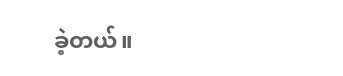ခဲ့တယ်။